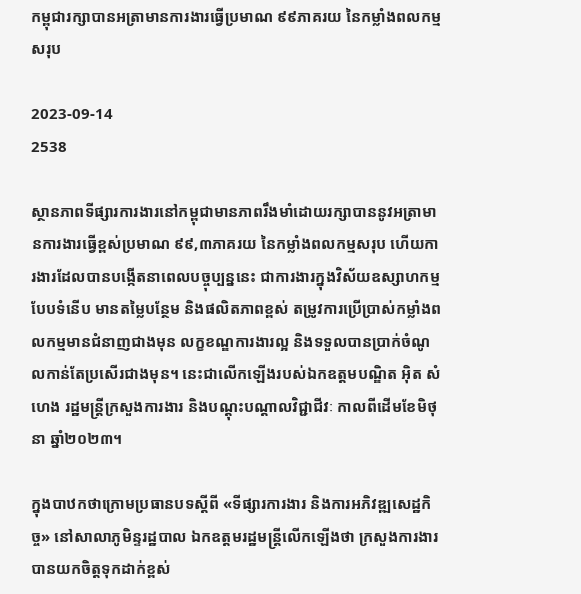កម្ពុជារក្សាបានអត្រាមានការងារធ្វើប្រមាណ ៩៩ភាគរយ នៃកម្លាំងពលកម្មសរុប

2023-09-14
2538

ស្ថានភាពទីផ្សារការងារនៅកម្ពុជាមានភាពរឹងមាំដោយរក្សាបាននូវអត្រាមានការងារធ្វើខ្ពស់ប្រមាណ ៩៩,៣ភាគរយ នៃកម្លាំងពលកម្មសរុប ហើយការងារដែលបានបង្កើតនាពេលបច្ចុប្បន្ននេះ ជាការងារក្នុងវិស័យឧស្សាហកម្មបែបទំនើប មានតម្លៃបន្ថែម និងផលិតភាពខ្ពស់ តម្រូវការប្រើប្រាស់កម្លាំងពលកម្មមានជំនាញជាងមុន លក្ខខណ្ឌការងារល្អ និងទទួលបានប្រាក់ចំណូលកាន់តែប្រសើរជាងមុន។ នេះជាលើកឡើងរបស់ឯកឧត្តមបណ្ឌិត អ៊ិត សំហេង រដ្ឋមន្ត្រីក្រសួងការងារ និងបណ្តុះបណ្តាលវិជ្ជាជីវៈ កាលពីដើមខែមិថុនា ឆ្នាំ២០២៣។

ក្នុងបាឋកថាក្រោមប្រធានបទស្តីពី «ទីផ្សារការងារ និងការអភិវឌ្ឍសេដ្ឋកិច្ច» នៅសាលាភូមិន្ទរដ្ឋបាល ឯកឧត្តមរដ្ឋមន្ត្រីលើកឡើងថា ក្រសួងការងារបានយកចិត្តទុកដាក់ខ្ពស់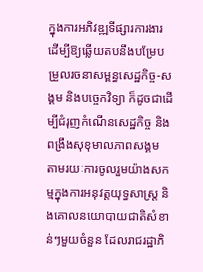ក្នុងការអភិវឌ្ឍទីផ្សារការងារ ដើម្បីឱ្យឆ្លើយតបនឹងបម្រែបម្រួលរចនាសម្ពន្ធសេដ្ឋកិច្ច-សង្គម និងបច្ចេកវិទ្យា ក៏ដូចជាដើម្បីជំរុញកំណើនសេដ្ឋកិច្ច និងពង្រឹងសុខុមាលភាពសង្គម តាមរយៈការចូលរួមយ៉ាងសកម្មក្នុងការអនុវត្តយុទ្ធសាស្ត្រ និងគោលនយោបាយជាតិសំខាន់ៗមួយចំនួន ដែលរាជរដ្ឋាភិ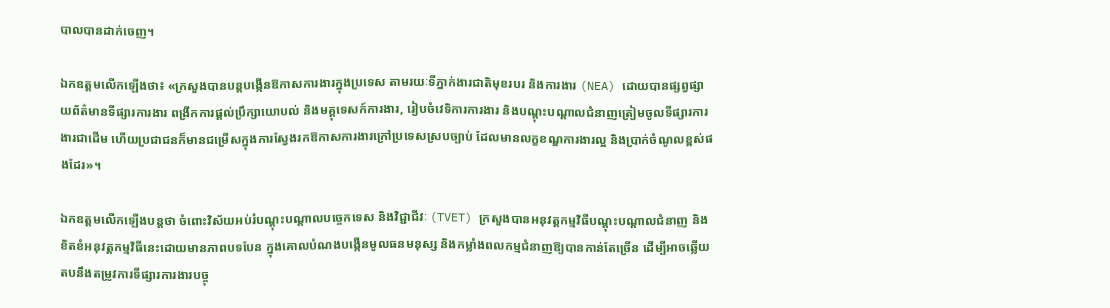បាលបានដាក់ចេញ។

ឯកឧត្តមលើកឡើងថា៖ «ក្រសួងបានបន្តបង្កើនឱកាសការងារក្នុងប្រទេស តាមរយៈទីភ្នាក់ងារជាតិមុខរបរ និងការងារ (NEA) ដោយបានផ្សព្វផ្សាយព័ត៌មានទីផ្សារការងារ ពង្រីកការផ្តល់ប្រឹក្សាយោបល់ និងមគ្គុទេសក៍ការងារ, រៀបចំវេទិការការងារ និងបណ្តុះបណ្តាលជំនាញត្រៀមចូលទីផ្សារការងារជាដើម ហើយប្រជាជនក៏មានជម្រើសក្នុងការស្វែងរកឱកាសការងារក្រៅប្រទេសស្របច្បាប់ ដែលមានលក្ខខណ្ឌការងារល្អ និងប្រាក់ចំណូលខ្ពស់ផងដែរ»។

ឯកឧត្តមលើកឡើងបន្តថា ចំពោះវិស័យអប់រំបណ្ដុះបណ្ដាលបច្ចេកទេស និងវិជ្ជាជីវៈ (TVET) ក្រសួងបានអនុវត្តកម្មវិធីបណ្តុះបណ្តាលជំនាញ និងខិតខំអនុវត្តកម្មវិធីនេះដោយមានភាពបទបែន ក្នុងគោលបំណងបង្កើនមូលធនមនុស្ស និងកម្លាំងពលកម្មជំនាញឱ្យបានកាន់តែច្រើន ដើម្បីអាចឆ្លើយតបនឹងតម្រូវការទីផ្សារការងារបច្ចុ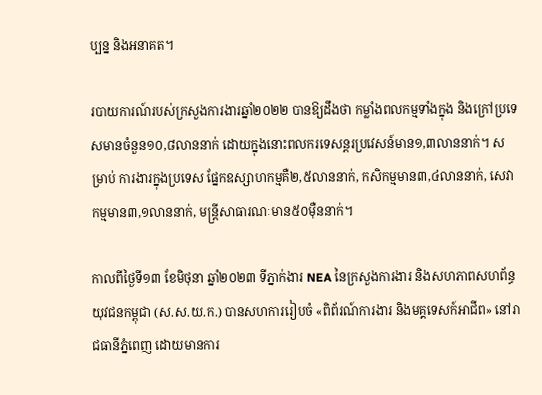ប្បន្ន និងអនាគត។

របាយការណ៍របស់ក្រសួងការងារឆ្នាំ២០២២ បានឱ្យដឹងថា កម្លាំងពលកម្មទាំងក្នុង និងក្រៅប្រទេសមានចំនួន១០,៨លាននាក់ ដោយក្នុងនោះពលករទេសន្តរប្រវេសន៍មាន១,៣លាននាក់។ សម្រាប់ ការងារក្នុងប្រទេស ផ្នែកឧស្សាហកម្មគឺ២,៥លាននាក់, កសិកម្មមាន៣,៤លាននាក់, សេវាកម្មមាន៣,១លាននាក់, មន្ត្រីសាធារណៈមាន៥០ម៉ឺននាក់។

កាលពីថ្ងៃទី១៣ ខែមិថុនា ឆ្នាំ២០២៣ ទីភ្នាក់ងារ NEA នៃក្រសួងការងារ និងសហភាពសហព័ន្ធយុវជនកម្ពុជា (ស.ស.យ.ក.) បានសហការរៀបចំ «ពិព័រណ៍ការងារ និងមគ្គទេសក៍អាជីព» នៅរាជធានីភ្នំពេញ ដោយមានការ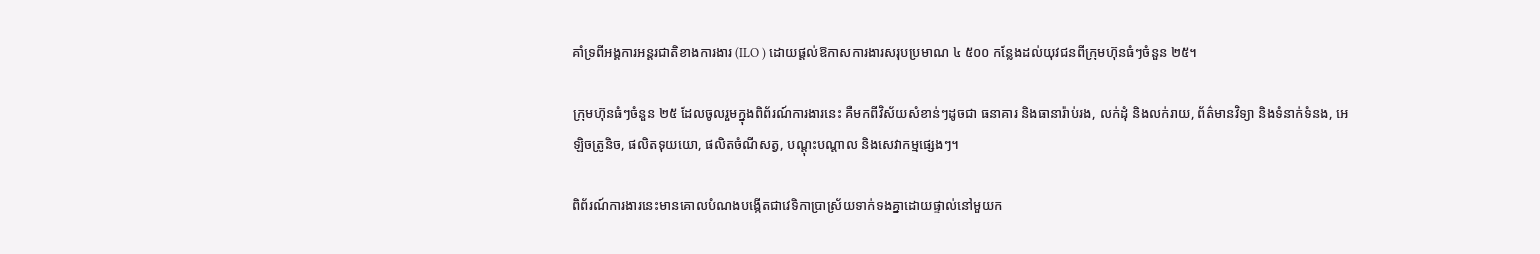គាំទ្រពីអង្គការអន្តរជាតិខាងការងារ (ILO ) ដោយផ្តល់ឱកាសការងារសរុបប្រមាណ ៤ ៥០០ កន្លែងដល់យុវជនពីក្រុមហ៊ុនធំៗចំនួន ២៥។

ក្រុមហ៊ុនធំៗចំនួន ២៥ ដែលចូលរួមក្នុងពិព័រណ៍ការងារនេះ គឺមកពីវិស័យសំខាន់ៗដូចជា ធនាគារ និងធានារ៉ាប់រង, លក់ដុំ និងលក់រាយ, ព័ត៌មានវិទ្យា និងទំនាក់ទំនង, អេឡិចត្រូនិច, ផលិតទុយយោ, ផលិតចំណីសត្វ, បណ្តុះបណ្តាល និងសេវាកម្មផ្សេងៗ។

ពិព័រណ៍ការងារនេះមានគោលបំណងបង្កើតជាវេទិកាប្រាស្រ័យទាក់ទងគ្នាដោយផ្ទាល់នៅមួយក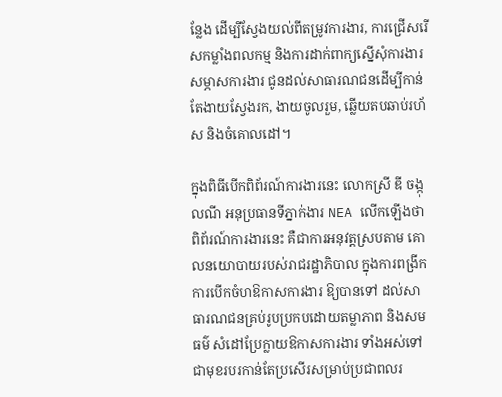ន្លែង ដើម្បីស្វែងយល់ពីតម្រូវការងារ, ការជ្រើសរើសកម្លាំងពលកម្ម និងការដាក់ពាក្យស្នើសុំការងារ សម្ភាសការងារ ជូនដល់សាធារណជនដើម្បីកាន់តែងាយស្វែងរក, ងាយចូលរួម, ឆ្លើយតបឆាប់រហ័ស និងចំគោលដៅ។

ក្នុងពិធីបើកពិព័រណ៍ការងារនេះ លោកស្រី ឌី ចង្កុលណី អនុប្រធានទីភ្នាក់ងារ NEA លើកឡើងថា ពិព័រណ៍ការងារនេះ គឺជាការអនុវត្តស្របតាម គោលនយោបាយរបស់រាជរដ្ឋាភិបាល ក្នុងការពង្រីកការបើកចំហឱកាសការងារ ឱ្យបានទៅ ដល់សាធារណជនគ្រប់រូបប្រកបដោយតម្លាភាព និងសមធម៌ សំដៅប្រែក្លាយឱកាសការងារ ទាំងអស់ទៅជាមុខរបរកាន់តែប្រសើរសម្រាប់ប្រជាពលរ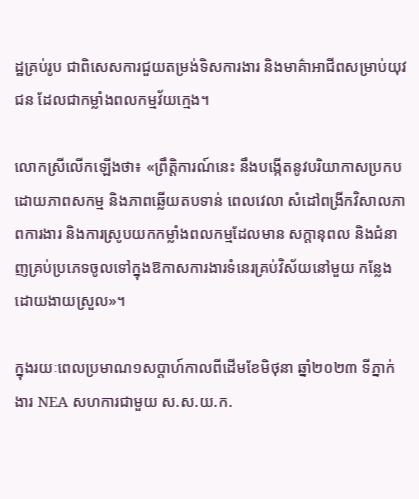ដ្ឋគ្រប់រូប ជាពិសេសការជួយតម្រង់ទិសការងារ និងមាគ៌ាអាជីពសម្រាប់យុវជន ដែលជាកម្លាំងពលកម្មវ័យក្មេង។

លោកស្រីលើកឡើងថា៖ «ព្រឹត្តិការណ៍នេះ នឹងបង្កើតនូវបរិយាកាសប្រកបដោយភាពសកម្ម និងភាពឆ្លើយតបទាន់ ពេលវេលា សំដៅពង្រីកវិសាលភាពការងារ និងការស្រូបយកកម្លាំងពលកម្មដែលមាន សក្តានុពល និងជំនាញគ្រប់ប្រភេទចូលទៅក្នុងឱកាសការងារទំនេរគ្រប់វិស័យនៅមួយ កន្លែងដោយងាយស្រួល»។

ក្នុងរយៈពេលប្រមាណ១សប្តាហ៍កាលពីដើមខែមិថុនា ឆ្នាំ២០២៣ ទីភ្នាក់ងារ NEA សហការជាមួយ ស.ស.យ.ក.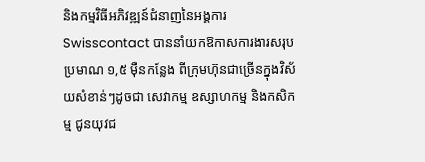និងកម្មវិធីអភិវឌ្ឍន៍ជំនាញនៃអង្គការ Swisscontact បាននាំយកឱកាសការងារសរុបប្រមាណ ១,៥ ម៉ឺនកន្លែង ពីក្រុមហ៊ុនជាច្រើនក្នុងវិស័យសំខាន់ៗដូចជា សេវាកម្ម ឧស្សាហកម្ម និងកសិកម្ម ជូនយុវជ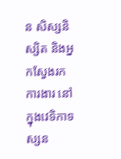ន សិស្សនិស្សិត និងអ្នកស្វែងរកការងារ នៅក្នុងវេទិកាទស្សន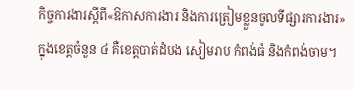កិច្ចការងារស្តីពី«ឱកាសការងារ និងការត្រៀមខ្លួនចូលទីផ្សារការងារ» ក្នុងខេត្តចំនួន ៤ គឺខេត្តបាត់ដំបង សៀមរាប កំពង់ធំ និងកំពង់ចាម។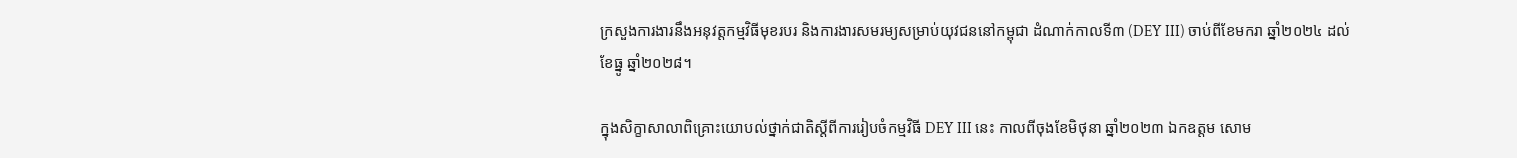ក្រសួងការងារនឹងអនុវត្តកម្មវិធីមុខរបរ និងការងារសមរម្យសម្រាប់យុវជននៅកម្ពុជា ដំណាក់កាលទី៣ (DEY III) ចាប់ពីខែមករា ឆ្នាំ២០២៤ ដល់ខែធ្នូ ឆ្នាំ២០២៨។

ក្នុងសិក្ខាសាលាពិគ្រោះយោបល់ថ្នាក់ជាតិស្តីពីការរៀបចំកម្មវិធី DEY III នេះ កាលពីចុងខែមិថុនា ឆ្នាំ២០២៣ ឯកឧត្តម សោម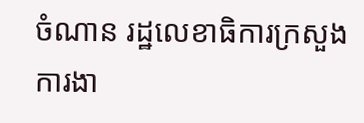ចំណាន រដ្ឋលេខាធិការក្រសួងការងា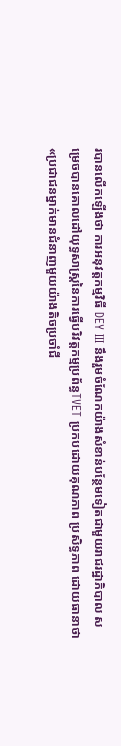របានលើកឡើងថា ការអនុវត្តកម្មវិធី DEY III នឹងរួមចំណែកយ៉ាងសំខាន់បន្ថែមទៀតជាមួយរាជរដ្ឋាភិបាល សម្រេចបានគោលដៅយុទ្ធសាស្ត្រនៃការធ្វើបរិវត្តកម្មប្រព័ន្ធTVET ប្រកបដោយគុណភាព ប្រសិទ្ធភាព ដោយធានាថា «ប្រជាជនម្នាក់មានជំនាញមួយយ៉ាងតិចប្រចាំជី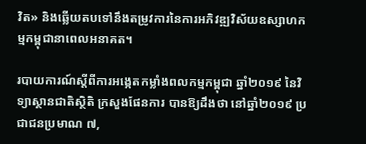វិត» និងឆ្លើយតបទៅនឹងតម្រូវការនៃការអភិវឌ្ឍវិស័យឧស្សាហកម្មកម្ពុជានាពេលអនាគត។

របាយការណ៍ស្តីពីការអង្កេតកម្លាំងពលកម្មកម្ពុជា ឆ្នាំ២០១៩ នៃវិទ្យាស្ថានជាតិស្ថិតិ ក្រសួងផែនការ បានឱ្យដឹងថា នៅឆ្នាំ២០១៩ ប្រជាជនប្រមាណ ៧,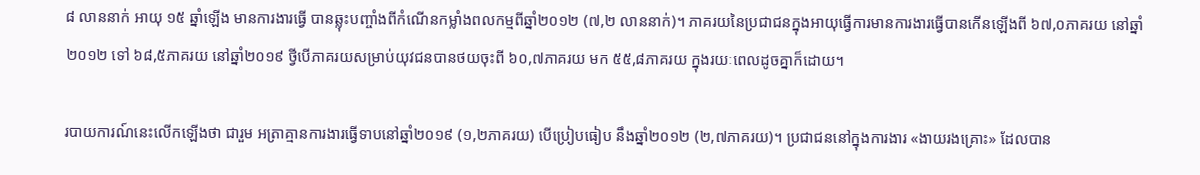៨ លាននាក់ អាយុ ១៥ ឆ្នាំឡើង មានការងារធ្វើ បានឆ្លុះបញ្ចាំងពីកំណើនកម្លាំងពលកម្មពីឆ្នាំ២០១២ (៧,២ លាននាក់)។ ភាគរយនៃប្រជាជនក្នុងអាយុធ្វើការមានការងារធ្វើបានកើនឡើងពី ៦៧,០ភាគរយ នៅឆ្នាំ២០១២ ទៅ ៦៨,៥ភាគរយ នៅឆ្នាំ២០១៩ ថ្វីបើភាគរយសម្រាប់យុវជនបានថយចុះពី ៦០,៧ភាគរយ មក ៥៥,៨ភាគរយ ក្នុងរយៈពេលដូចគ្នាក៏ដោយ។

របាយការណ៍នេះលើកឡើងថា ជារួម អត្រាគ្មានការងារធ្វើទាបនៅឆ្នាំ២០១៩ (១,២ភាគរយ) បើប្រៀបធៀប នឹងឆ្នាំ២០១២ (២,៧ភាគរយ)។ ប្រជាជននៅក្នុងការងារ «ងាយរងគ្រោះ» ដែលបាន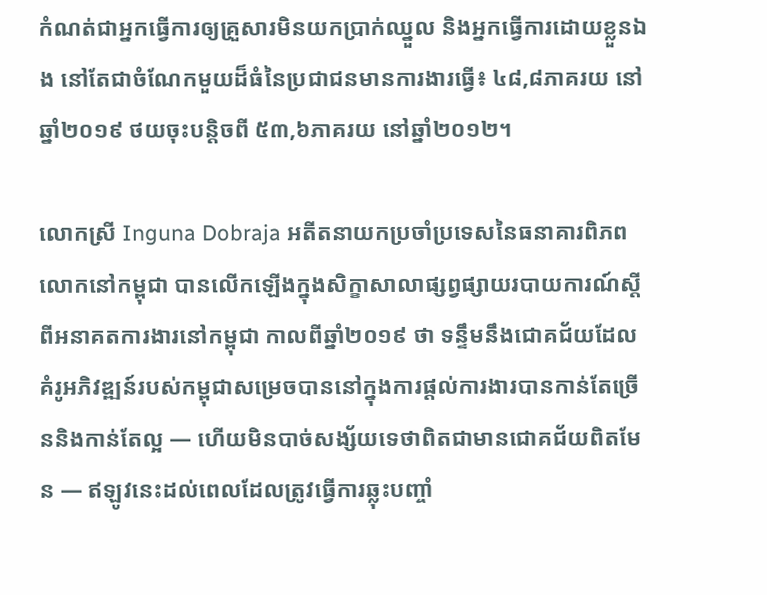កំណត់ជាអ្នកធ្វើការឲ្យគ្រួសារមិនយកប្រាក់ឈ្នួល និងអ្នកធ្វើការដោយខ្លួនឯង នៅតែជាចំណែកមួយដ៏ធំនៃប្រជាជនមានការងារធ្វើ៖ ៤៨,៨ភាគរយ នៅឆ្នាំ២០១៩ ថយចុះបន្តិចពី ៥៣,៦ភាគរយ នៅឆ្នាំ២០១២។

លោកស្រី Inguna Dobraja អតីតនាយកប្រចាំប្រទេសនៃធនាគារពិភពលោកនៅកម្ពុជា បានលើកឡើងក្នុងសិក្ខាសាលាផ្សព្វផ្សាយរបាយការណ៍ស្តីពីអនាគតការងារនៅកម្ពុជា កាលពីឆ្នាំ២០១៩ ថា ទន្ទឹមនឹងជោគជ័យដែលគំរូអភិវឌ្ឍន៍របស់កម្ពុជាសម្រេចបាននៅក្នុងការផ្តល់ការងារបានកាន់តែច្រើននិងកាន់តែល្អ — ហើយមិនបាច់សង្ស័យទេថាពិតជាមានជោគជ័យពិតមែន — ឥឡូវនេះដល់ពេលដែលត្រូវធ្វើការឆ្លុះបញ្ចាំ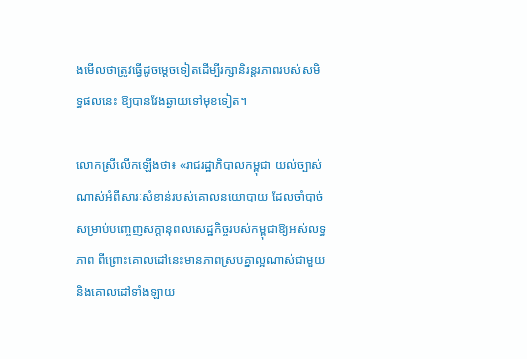ងមើលថាត្រូវធ្វើដូចម្តេចទៀតដើម្បីរក្សានិរន្តរភាពរបស់សមិទ្ធផលនេះ ឱ្យបានវែងឆ្ងាយទៅមុខទៀត។

លោកស្រីលើកឡើងថា៖ «រាជរដ្ឋាភិបាលកម្ពុជា យល់ច្បាស់ណាស់អំពីសារៈសំខាន់របស់គោលនយោបាយ ដែលចាំបាច់សម្រាប់បញ្ចេញសក្តានុពលសេដ្ឋកិច្ចរបស់កម្ពុជាឱ្យអស់លទ្ធភាព ពីព្រោះគោលដៅនេះមានភាពស្របគ្នាល្អណាស់ជាមួយនិងគោលដៅទាំងឡាយ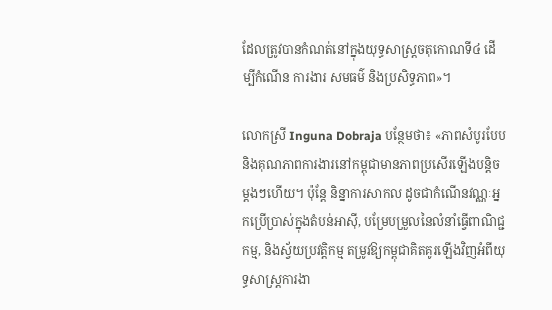ដែលត្រូវបានកំណត់នៅក្នុងយុទ្ធសាស្ត្រចតុកោណទី៤ ដើម្បីកំណើន ការងារ សមធម៌ និងប្រសិទ្ធភាព»។

លោកស្រី Inguna Dobraja បន្ថែមថា៖ «ភាពសំបូរបែប និងគុណភាពការងារនៅកម្ពុជាមានភាពប្រសើរឡើងបន្តិចម្តងៗហើយ។ ប៉ុន្តែ និន្នាការសាកល ដូចជាកំណើនវណ្ណៈអ្នកប្រើប្រាស់ក្នុងតំបន់អាស៊ី, បម្រែបម្រួលនៃលំនាំធ្វើពាណិជ្ជកម្ម, និងស្វ័យប្រវត្តិកម្ម តម្រូវឱ្យកម្ពុជាគិតគូរឡើងវិញអំពីយុទ្ធសាស្ត្រការងា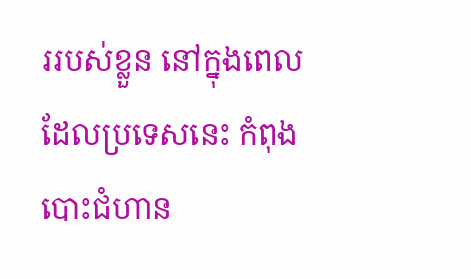ររបស់ខ្លួន នៅក្នុងពេលដែលប្រទេសនេះ កំពុងបោះជំហាន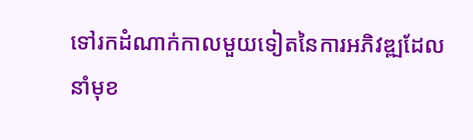ទៅរកដំណាក់កាលមួយទៀតនៃការអភិវឌ្ឍដែលនាំមុខ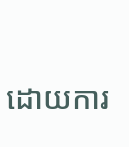ដោយការ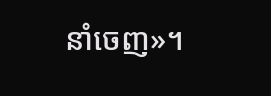នាំចេញ»។